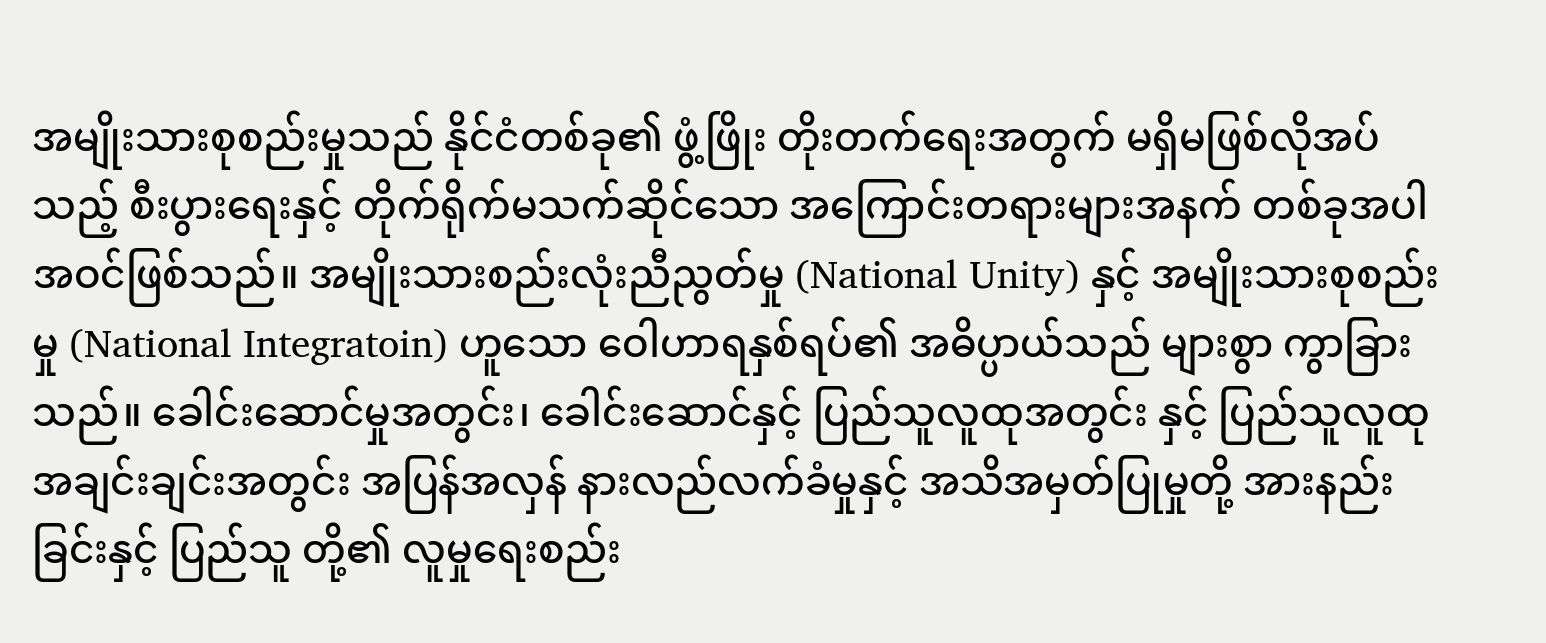အမျိုးသားစုစည်းမှုသည် နိုင်ငံတစ်ခု၏ ဖွံ့ဖြိုး တိုးတက်ရေးအတွက် မရှိမဖြစ်လိုအပ်သည့် စီးပွားရေးနှင့် တိုက်ရိုက်မသက်ဆိုင်သော အကြောင်းတရားများအနက် တစ်ခုအပါအဝင်ဖြစ်သည်။ အမျိုးသားစည်းလုံးညီညွတ်မှု (National Unity) နှင့် အမျိုးသားစုစည်းမှု (National Integratoin) ဟူသော ဝေါဟာရနှစ်ရပ်၏ အဓိပ္ပာယ်သည် များစွာ ကွာခြားသည်။ ခေါင်းဆောင်မှုအတွင်း၊ ခေါင်းဆောင်နှင့် ပြည်သူလူထုအတွင်း နှင့် ပြည်သူလူထုအချင်းချင်းအတွင်း အပြန်အလှန် နားလည်လက်ခံမှုနှင့် အသိအမှတ်ပြုမှုတို့ အားနည်းခြင်းနှင့် ပြည်သူ တို့၏ လူမှုရေးစည်း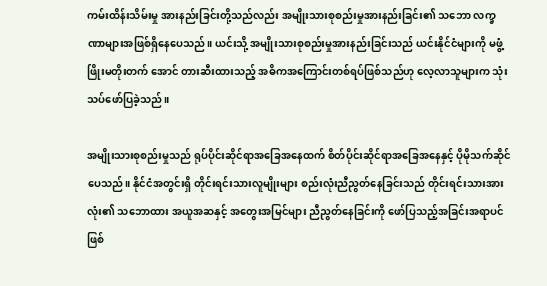ကမ်းထိန်းသိမ်းမှု အားနည်းခြင်းတို့သည်လည်း အမျိုးသားစုစည်းမှုအားနည်းခြင်း၏ သဘော လက္ခဏာများအဖြစ်ရှိနေပေသည်။ ယင်းသို့ အမျိုးသားစုစည်းမှုအားနည်းခြင်းသည် ယင်းနိုင်ငံများကို မဖွံ့ဖြိုးမတိုးတက် အောင် တားဆီးထားသည့် အဓိကအကြောင်းတစ်ရပ်ဖြစ်သည်ဟု လေ့လာသူများက သုံးသပ်ဖော်ပြခဲ့သည်။

အမျိုးသားစုစည်းမှုသည် ရုပ်ပိုင်းဆိုင်ရာအခြေအနေထက် စိတ်ပိုင်းဆိုင်ရာအခြေအနေနှင့် ပိုမိုသက်ဆိုင်ပေသည်။ နိုင်ငံအတွင်းရှိ တိုင်းရင်းသားလူမျိုးများ စည်းလုံးညီညွတ်နေခြင်းသည် တိုင်းရင်းသားအားလုံး၏ သဘောထား အယူအဆနှင့် အတွေးအမြင်များ ညီညွတ်နေခြင်းကို ဖော်ပြသည့်အခြင်းအရာပင်ဖြစ်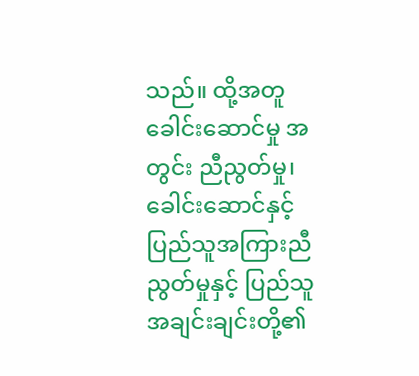သည်။ ထို့အတူ ခေါင်းဆောင်မှု အတွင်း ညီညွတ်မှု၊ ခေါင်းဆောင်နှင့် ပြည်သူအကြားညီညွတ်မှုနှင့် ပြည်သူအချင်းချင်းတို့၏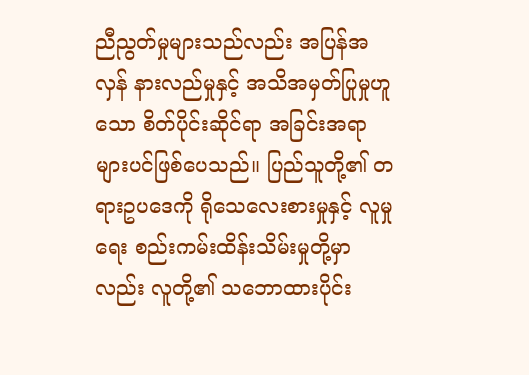ညီညွတ်မှုများသည်လည်း အပြန်အလှန် နားလည်မှုနှင့် အသိအမှတ်ပြုမှုဟူသော စိတ်ပိုင်းဆိုင်ရာ အခြင်းအရာများပင်ဖြစ်ပေသည်။ ပြည်သူတို့၏ တရားဥပဒေကို ရိုသေလေးစားမှုနှင့် လူမှုရေး စည်းကမ်းထိန်းသိမ်းမှုတို့မှာလည်း လူတို့၏ သဘောထားပိုင်း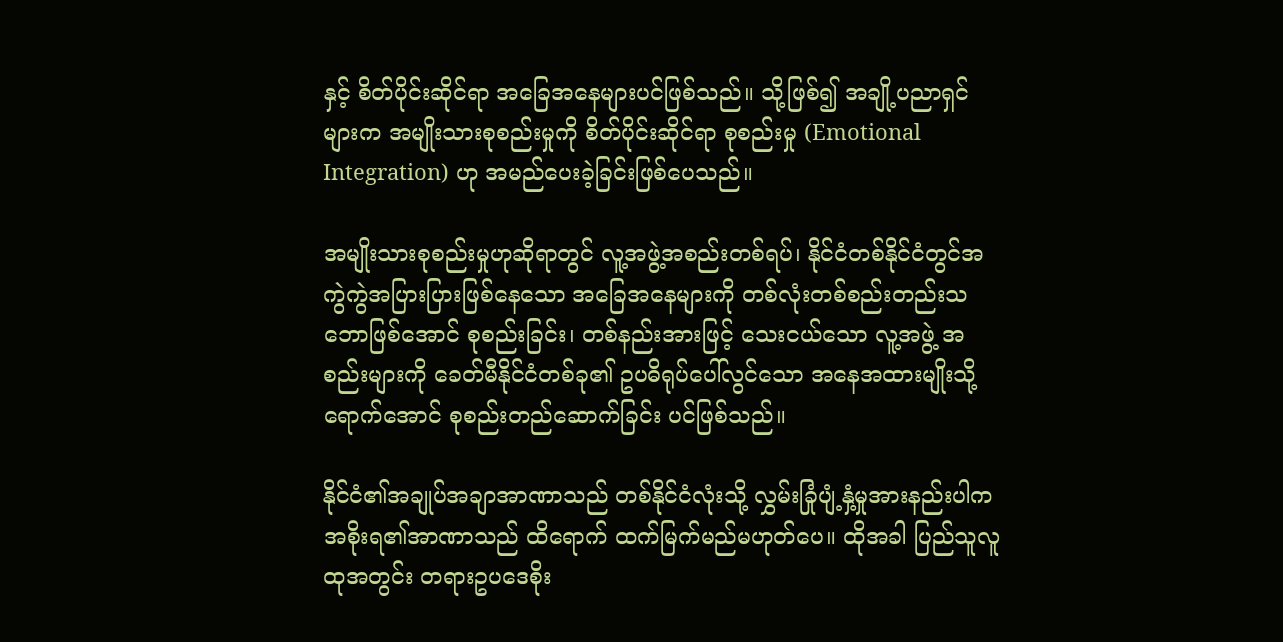နှင့် စိတ်ပိုင်းဆိုင်ရာ အခြေအနေများပင်ဖြစ်သည်။ သို့ဖြစ်၍ အချို့ပညာရှင်များက အမျိုးသားစုစည်းမှုကို စိတ်ပိုင်းဆိုင်ရာ စုစည်းမှု (Emotional Integration) ဟု အမည်ပေးခဲ့ခြင်းဖြစ်ပေသည်။

အမျိုးသားစုစည်းမှုဟုဆိုရာတွင် လူ့အဖွဲ့အစည်းတစ်ရပ်၊ နိုင်ငံတစ်နိုင်ငံတွင်အကွဲကွဲအပြားပြားဖြစ်နေသော အခြေအနေများကို တစ်လုံးတစ်စည်းတည်းသဘောဖြစ်အောင် စုစည်းခြင်း၊ တစ်နည်းအားဖြင့် သေးငယ်သော လူ့အဖွဲ့ အစည်းများကို ခေတ်မီနိုင်ငံတစ်ခု၏ ဥပဓိရုပ်ပေါ်လွင်သော အနေအထားမျိုးသို့ရောက်အောင် စုစည်းတည်ဆောက်ခြင်း ပင်ဖြစ်သည်။

နိုင်ငံ၏အချုပ်အချာအာဏာသည် တစ်နိုင်ငံလုံးသို့ လွှမ်းခြုံပျံ့နှံ့မှုအားနည်းပါက အစိုးရ၏အာဏာသည် ထိရောက် ထက်မြက်မည်မဟုတ်ပေ။ ထိုအခါ ပြည်သူလူထုအတွင်း တရားဥပဒေစိုး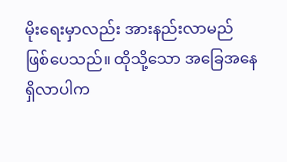မိုးရေးမှာလည်း အားနည်းလာမည် ဖြစ်ပေသည်။ ထိုသို့သော အခြေအနေရှိလာပါက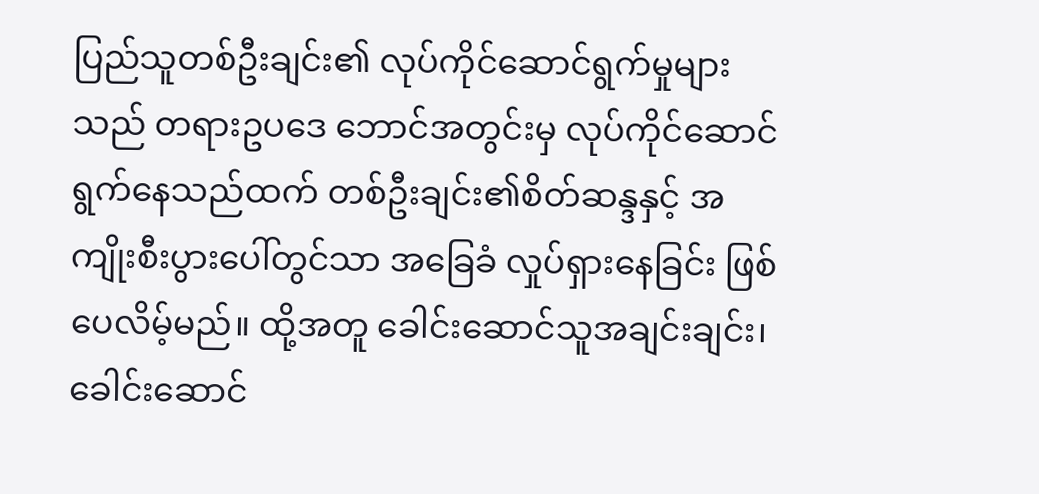ပြည်သူတစ်ဦးချင်း၏ လုပ်ကိုင်ဆောင်ရွက်မှုများသည် တရားဥပဒေ ဘောင်အတွင်းမှ လုပ်ကိုင်ဆောင်ရွက်နေသည်ထက် တစ်ဦးချင်း၏စိတ်ဆန္ဒနှင့် အကျိုးစီးပွားပေါ်တွင်သာ အခြေခံ လှုပ်ရှားနေခြင်း ဖြစ်ပေလိမ့်မည်။ ထို့အတူ ခေါင်းဆောင်သူအချင်းချင်း၊ ခေါင်းဆောင်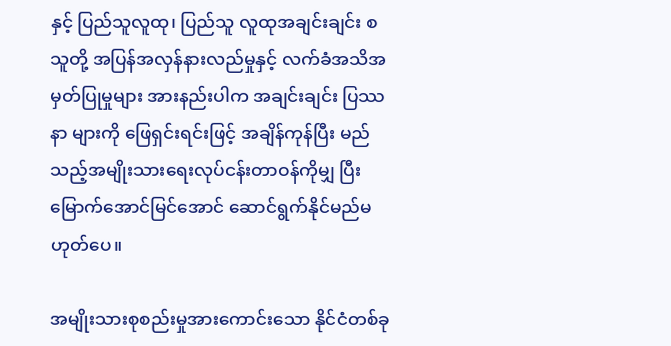နှင့် ပြည်သူလူထု၊ ပြည်သူ လူထုအချင်းချင်း စသူတို့ အပြန်အလှန်နားလည်မှုနှင့် လက်ခံအသိအမှတ်ပြုမှုများ အားနည်းပါက အချင်းချင်း ပြဿနာ များကို ဖြေရှင်းရင်းဖြင့် အချိန်ကုန်ပြီး မည်သည့်အမျိုးသားရေးလုပ်ငန်းတာဝန်ကိုမျှ ပြီးမြောက်အောင်မြင်အောင် ဆောင်ရွက်နိုင်မည်မဟုတ်ပေ။

အမျိုးသားစုစည်းမှုအားကောင်းသော နိုင်ငံတစ်ခု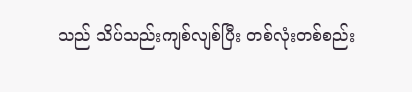သည် သိပ်သည်းကျစ်လျစ်ပြီး တစ်လုံးတစ်စည်း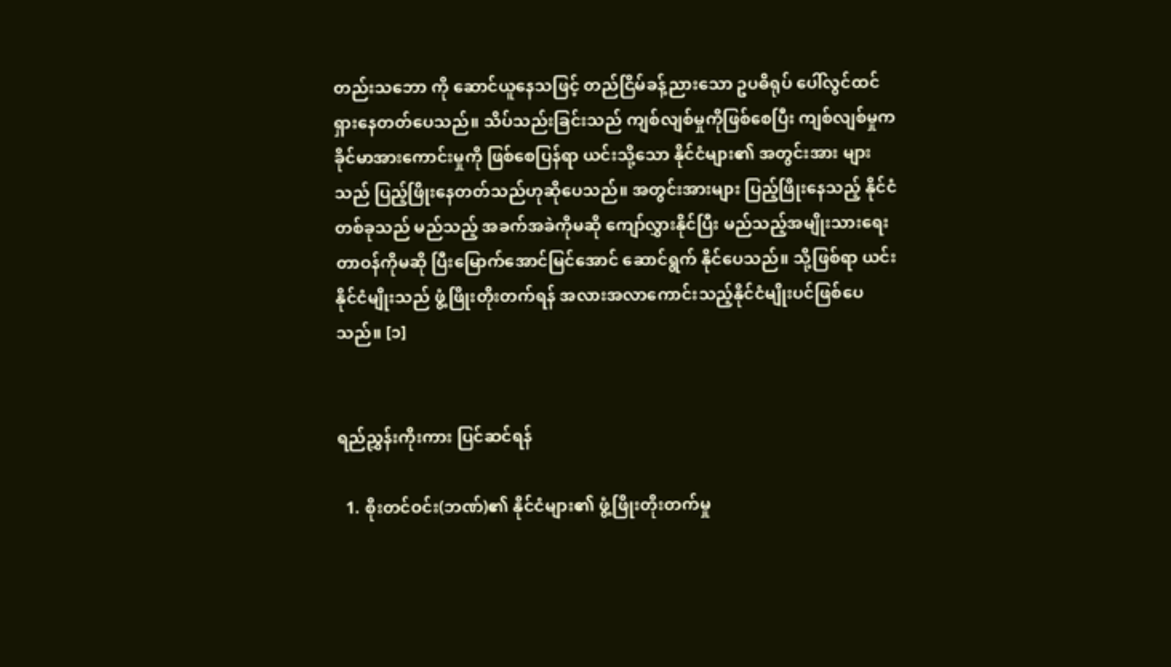တည်းသဘော ကို ဆောင်ယူနေသဖြင့် တည်ငြိမ်ခန့်ညားသော ဥပဓိရုပ် ပေါ်လွင်ထင်ရှားနေတတ်ပေသည်။ သိပ်သည်းခြင်းသည် ကျစ်လျစ်မှုကိုဖြစ်စေပြီး ကျစ်လျစ်မှုက ခိုင်မာအားကောင်းမှုကို ဖြစ်စေပြန်ရာ ယင်းသို့သော နိုင်ငံများ၏ အတွင်းအား များသည် ပြည့်ဖြိုးနေတတ်သည်ဟုဆိုပေသည်။ အတွင်းအားများ ပြည့်ဖြိုးနေသည့် နိုင်ငံတစ်ခုသည် မည်သည့် အခက်အခဲကိုမဆို ကျော်လွှားနိုင်ပြီး မည်သည့်အမျိုးသားရေးတာဝန်ကိုမဆို ပြီးမြောက်အောင်မြင်အောင် ဆောင်ရွက် နိုင်ပေသည်။ သို့ဖြစ်ရာ ယင်းနိုင်ငံမျိုးသည် ဖွံ့ဖြိုးတိုးတက်ရန် အလားအလာကောင်းသည့်နိုင်ငံမျိုးပင်ဖြစ်ပေသည်။ [၁]


ရည်ညွှန်းကိုးကား ပြင်ဆင်ရန်

  1. စိုးတင်ဝင်း(ဘဏ်)၏ နိုင်ငံများ၏ ဖွံ့ဖြိုးတိုးတက်မှု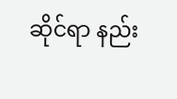ဆိုင်ရာ နည်း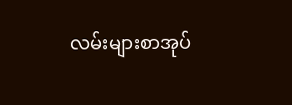လမ်းများစာအုပ်